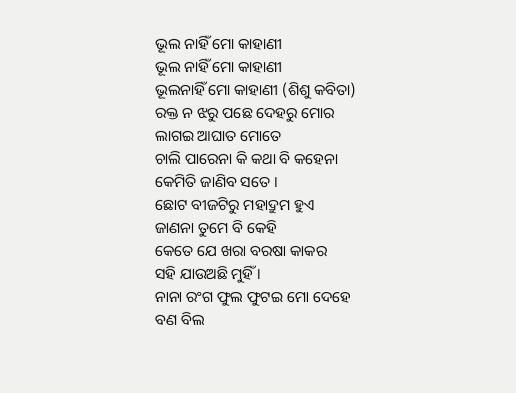ଭୂଲ ନାହିଁ ମୋ କାହାଣୀ
ଭୂଲ ନାହିଁ ମୋ କାହାଣୀ
ଭୂଲନାହିଁ ମୋ କାହାଣୀ (ଶିଶୁ କବିତା)
ରକ୍ତ ନ ଝରୁ ପଛେ ଦେହରୁ ମୋର
ଲାଗଇ ଆଘାତ ମୋତେ
ଚାଲି ପାରେନା କି କଥା ବି କହେନା
କେମିତି ଜାଣିବ ସତେ ।
ଛୋଟ ବୀଜଟିରୁ ମହାଦ୍ରୁମ ହୁଏ
ଜାଣନା ତୁମେ ବି କେହି
କେତେ ଯେ ଖରା ବରଷା କାକର
ସହି ଯାଉଅଛି ମୁହିଁ ।
ନାନା ରଂଗ ଫୁଲ ଫୁଟଇ ମୋ ଦେହେ
ବଣ ବିଲ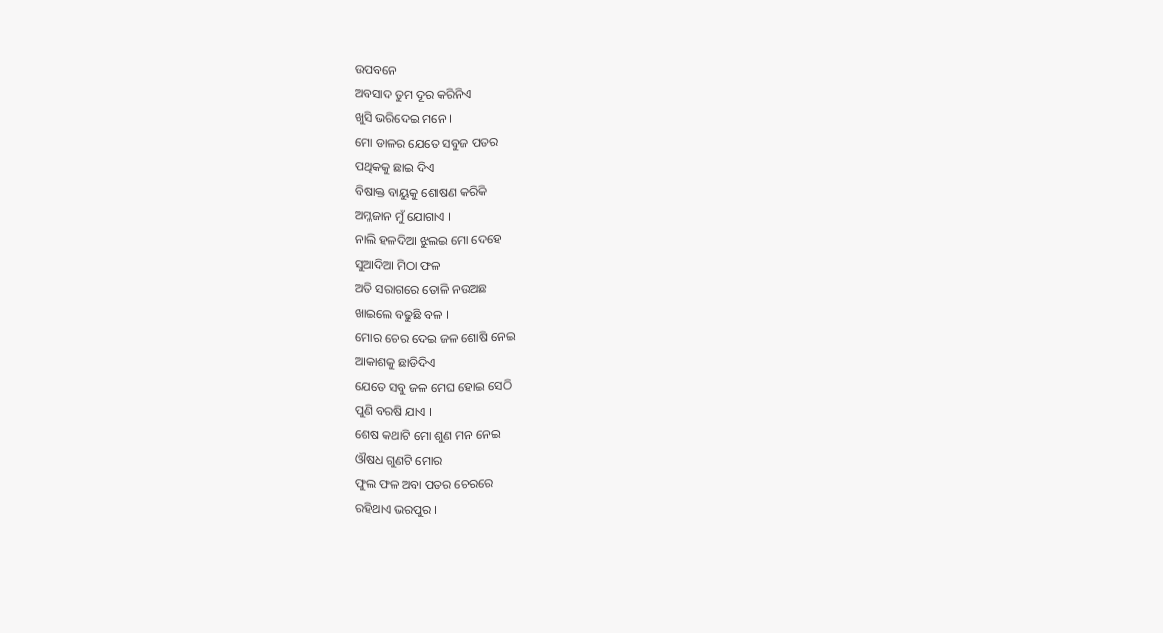ଉପବନେ
ଅବସାଦ ତୁମ ଦୂର କରିନିଏ
ଖୁସି ଭରିଦେଇ ମନେ ।
ମୋ ଡାଳର ଯେତେ ସବୁଜ ପତର
ପଥିକକୁ ଛାଇ ଦିଏ
ବିଷାକ୍ତ ବାୟୁକୁ ଶୋଷଣ କରିକି
ଅମ୍ଳଜାନ ମୁଁ ଯୋଗାଏ ।
ନାଲି ହଳଦିଆ ଝୁଲଇ ମୋ ଦେହେ
ସୁଆଦିଆ ମିଠା ଫଳ
ଅତି ସରାଗରେ ତୋଳି ନଉଅଛ
ଖାଇଲେ ବଢୁଛି ବଳ ।
ମୋର ଚେର ଦେଇ ଜଳ ଶୋଷି ନେଇ
ଆକାଶକୁ ଛାଡିଦିଏ
ଯେତେ ସବୁ ଜଳ ମେଘ ହୋଇ ସେଠି
ପୁଣି ବରଷି ଯାଏ ।
ଶେଷ କଥାଟି ମୋ ଶୁଣ ମନ ନେଇ
ଔଷଧ ଗୁଣଟି ମୋର
ଫୁଲ ଫଳ ଅବା ପତର ଚେରରେ
ରହିଥାଏ ଭରପୁର ।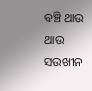ବଞ୍ଚି ଥାଉ ଥାଉ ସଉଖୀନ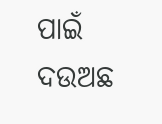ପାଇଁ
ଦଉଅଛ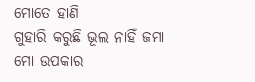ମୋତେ ହାଣି
ଗୁହାରି କରୁଛି ଭୂଲ ନାହିଁ ଜମା
ମୋ ଉପକାର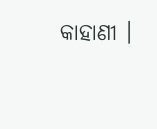କାହାଣୀ ।